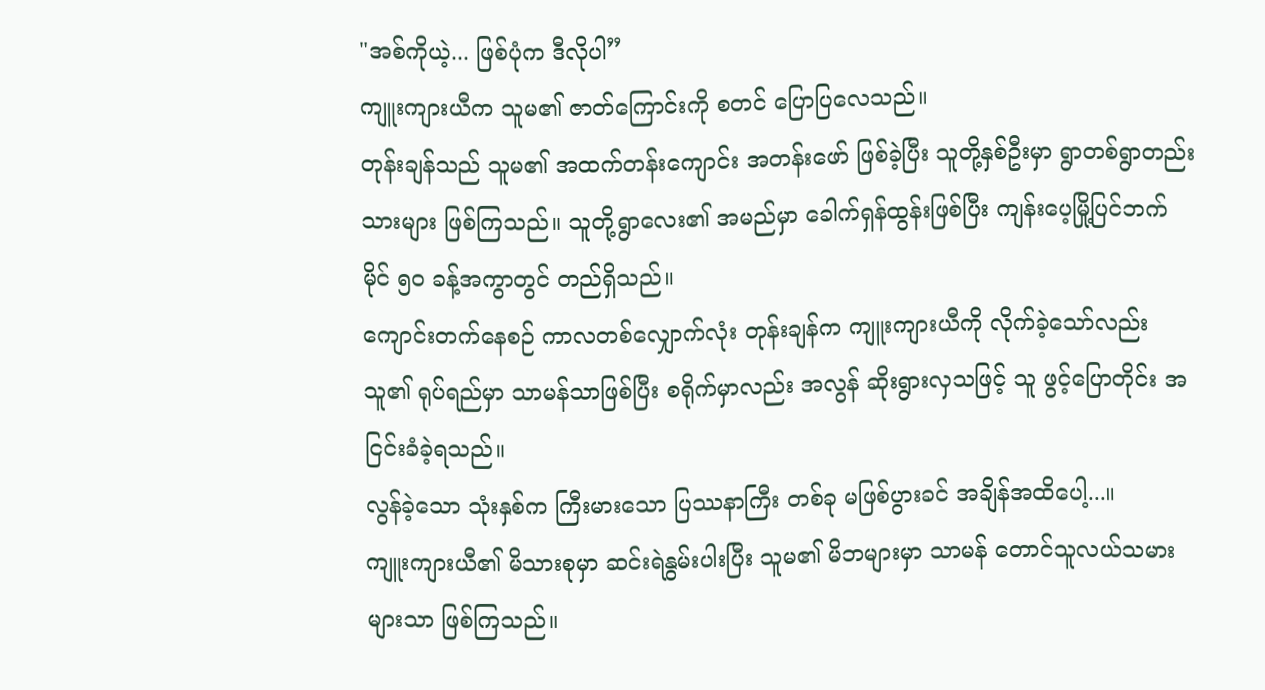"အစ်ကိုယဲ့... ဖြစ်ပုံက ဒီလိုပါ”
ကျူးကျားယီက သူမ၏ ဇာတ်ကြောင်းကို စတင် ပြောပြလေသည်။
တုန်းချန်သည် သူမ၏ အထက်တန်းကျောင်း အတန်းဖော် ဖြစ်ခဲ့ပြီး သူတို့နှစ်ဦးမှာ ရွာတစ်ရွာတည်းသားများ ဖြစ်ကြသည်။ သူတို့ရွာလေး၏ အမည်မှာ ခေါက်ရှန်ထွန်းဖြစ်ပြီး ကျန်းပေ့မြို့ပြင်ဘက် မိုင် ၅၀ ခန့်အကွာတွင် တည်ရှိသည်။
ကျောင်းတက်နေစဉ် ကာလတစ်လျှောက်လုံး တုန်းချန်က ကျူးကျားယီကို လိုက်ခဲ့သော်လည်း သူ၏ ရုပ်ရည်မှာ သာမန်သာဖြစ်ပြီး စရိုက်မှာလည်း အလွန် ဆိုးရွားလှသဖြင့် သူ ဖွင့်ပြောတိုင်း အငြင်းခံခဲ့ရသည်။
လွန်ခဲ့သော သုံးနှစ်က ကြီးမားသော ပြဿနာကြီး တစ်ခု မဖြစ်ပွားခင် အချိန်အထိပေါ့...။
ကျူးကျားယီ၏ မိသားစုမှာ ဆင်းရဲနွမ်းပါးပြီး သူမ၏ မိဘများမှာ သာမန် တောင်သူလယ်သမားများသာ ဖြစ်ကြသည်။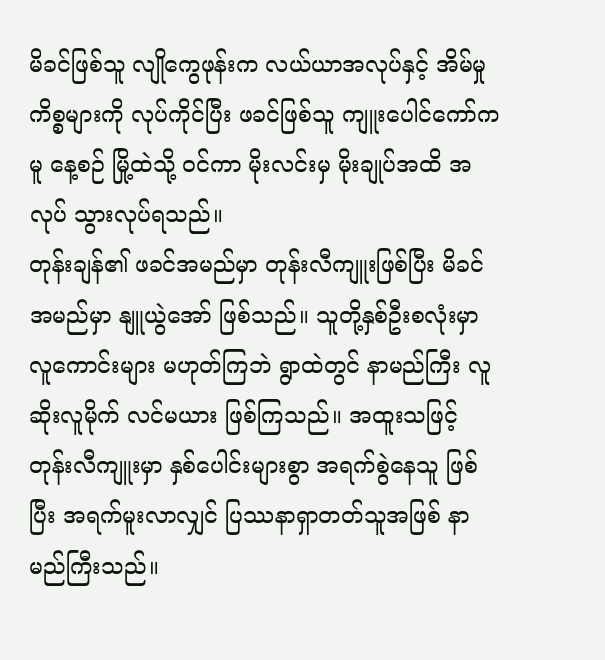မိခင်ဖြစ်သူ လျိုကွေဖုန်းက လယ်ယာအလုပ်နှင့် အိမ်မှုကိစ္စများကို လုပ်ကိုင်ပြီး ဖခင်ဖြစ်သူ ကျူးပေါင်ကော်ကမူ နေ့စဉ် မြို့ထဲသို့ ဝင်ကာ မိုးလင်းမှ မိုးချုပ်အထိ အလုပ် သွားလုပ်ရသည်။
တုန်းချန်၏ ဖခင်အမည်မှာ တုန်းလီကျူးဖြစ်ပြီး မိခင်အမည်မှာ နျူယွဲအော် ဖြစ်သည်။ သူတို့နှစ်ဦးစလုံးမှာ လူကောင်းများ မဟုတ်ကြဘဲ ရွာထဲတွင် နာမည်ကြီး လူဆိုးလူမိုက် လင်မယား ဖြစ်ကြသည်။ အထူးသဖြင့် တုန်းလီကျူးမှာ နှစ်ပေါင်းများစွာ အရက်စွဲနေသူ ဖြစ်ပြီး အရက်မူးလာလျှင် ပြဿနာရှာတတ်သူအဖြစ် နာမည်ကြီးသည်။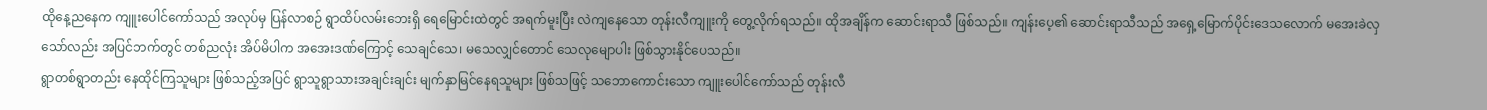ထိုနေ့ညနေက ကျူးပေါင်ကော်သည် အလုပ်မှ ပြန်လာစဉ် ရွာထိပ်လမ်းဘေးရှိ ရေမြောင်းထဲတွင် အရက်မူးပြီး လဲကျနေသော တုန်းလီကျူးကို တွေ့လိုက်ရသည်။ ထိုအချိန်က ဆောင်းရာသီ ဖြစ်သည်။ ကျန်းပေ့၏ ဆောင်းရာသီသည် အရှေ့မြောက်ပိုင်းဒေသလောက် မအေးခဲလှသော်လည်း အပြင်ဘက်တွင် တစ်ညလုံး အိပ်မိပါက အအေးဒဏ်ကြောင့် သေချင်သေ၊ မသေလျှင်တောင် သေလုမျောပါး ဖြစ်သွားနိုင်ပေသည်။
ရွာတစ်ရွာတည်း နေထိုင်ကြသူများ ဖြစ်သည့်အပြင် ရွာသူရွာသားအချင်းချင်း မျက်နှာမြင်နေရသူများ ဖြစ်သဖြင့် သဘောကောင်းသော ကျူးပေါင်ကော်သည် တုန်းလီ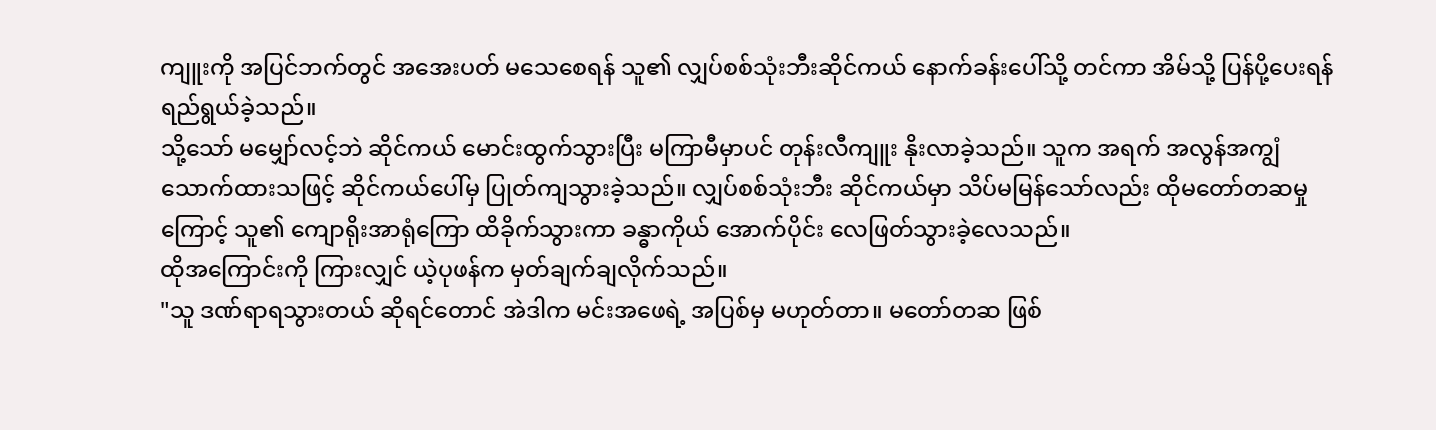ကျူးကို အပြင်ဘက်တွင် အအေးပတ် မသေစေရန် သူ၏ လျှပ်စစ်သုံးဘီးဆိုင်ကယ် နောက်ခန်းပေါ်သို့ တင်ကာ အိမ်သို့ ပြန်ပို့ပေးရန် ရည်ရွယ်ခဲ့သည်။
သို့သော် မမျှော်လင့်ဘဲ ဆိုင်ကယ် မောင်းထွက်သွားပြီး မကြာမီမှာပင် တုန်းလီကျူး နိုးလာခဲ့သည်။ သူက အရက် အလွန်အကျွံ သောက်ထားသဖြင့် ဆိုင်ကယ်ပေါ်မှ ပြုတ်ကျသွားခဲ့သည်။ လျှပ်စစ်သုံးဘီး ဆိုင်ကယ်မှာ သိပ်မမြန်သော်လည်း ထိုမတော်တဆမှုကြောင့် သူ၏ ကျောရိုးအာရုံကြော ထိခိုက်သွားကာ ခန္ဓာကိုယ် အောက်ပိုင်း လေဖြတ်သွားခဲ့လေသည်။
ထိုအကြောင်းကို ကြားလျှင် ယဲ့ပုဖန်က မှတ်ချက်ချလိုက်သည်။
"သူ ဒဏ်ရာရသွားတယ် ဆိုရင်တောင် အဲဒါက မင်းအဖေရဲ့ အပြစ်မှ မဟုတ်တာ။ မတော်တဆ ဖြစ်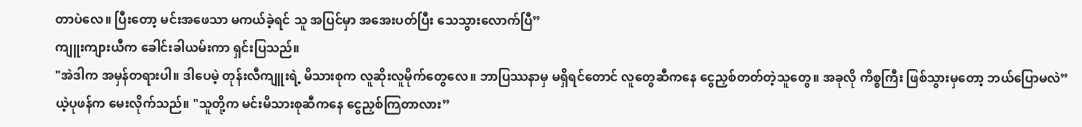တာပဲလေ။ ပြီးတော့ မင်းအဖေသာ မကယ်ခဲ့ရင် သူ အပြင်မှာ အအေးပတ်ပြီး သေသွားလောက်ပြီ”
ကျူးကျားယီက ခေါင်းခါယမ်းကာ ရှင်းပြသည်။
"အဲဒါက အမှန်တရားပါ။ ဒါပေမဲ့ တုန်းလီကျူးရဲ့ မိသားစုက လူဆိုးလူမိုက်တွေလေ။ ဘာပြဿနာမှ မရှိရင်တောင် လူတွေဆီကနေ ငွေညှစ်တတ်တဲ့သူတွေ။ အခုလို ကိစ္စကြီး ဖြစ်သွားမှတော့ ဘယ်ပြောမလဲ”
ယဲ့ပုဖန်က မေးလိုက်သည်။ "သူတို့က မင်းမိသားစုဆီကနေ ငွေညှစ်ကြတာလား”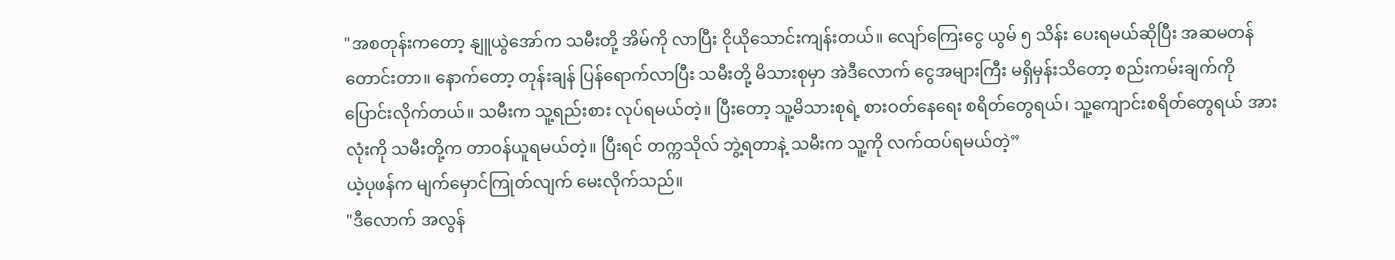"အစတုန်းကတော့ နျူယွဲအော်က သမီးတို့ အိမ်ကို လာပြီး ငိုယိုသောင်းကျန်းတယ်။ လျော်ကြေးငွေ ယွမ် ၅ သိန်း ပေးရမယ်ဆိုပြီး အဆမတန် တောင်းတာ။ နောက်တော့ တုန်းချန် ပြန်ရောက်လာပြီး သမီးတို့ မိသားစုမှာ အဲဒီလောက် ငွေအများကြီး မရှိမှန်းသိတော့ စည်းကမ်းချက်ကို ပြောင်းလိုက်တယ်။ သမီးက သူ့ရည်းစား လုပ်ရမယ်တဲ့။ ပြီးတော့ သူ့မိသားစုရဲ့ စားဝတ်နေရေး စရိတ်တွေရယ်၊ သူ့ကျောင်းစရိတ်တွေရယ် အားလုံးကို သမီးတို့က တာဝန်ယူရမယ်တဲ့။ ပြီးရင် တက္ကသိုလ် ဘွဲ့ရတာနဲ့ သမီးက သူ့ကို လက်ထပ်ရမယ်တဲ့”
ယဲ့ပုဖန်က မျက်မှောင်ကြုတ်လျက် မေးလိုက်သည်။
"ဒီလောက် အလွန်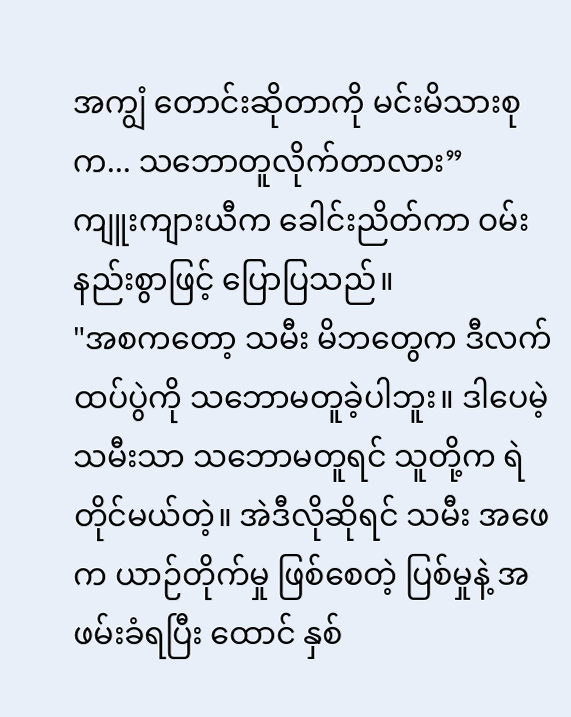အကျွံ တောင်းဆိုတာကို မင်းမိသားစုက... သဘောတူလိုက်တာလား”
ကျူးကျားယီက ခေါင်းညိတ်ကာ ဝမ်းနည်းစွာဖြင့် ပြောပြသည်။
"အစကတော့ သမီး မိဘတွေက ဒီလက်ထပ်ပွဲကို သဘောမတူခဲ့ပါဘူး။ ဒါပေမဲ့ သမီးသာ သဘောမတူရင် သူတို့က ရဲတိုင်မယ်တဲ့။ အဲဒီလိုဆိုရင် သမီး အဖေက ယာဉ်တိုက်မှု ဖြစ်စေတဲ့ ပြစ်မှုနဲ့ အဖမ်းခံရပြီး ထောင် နှစ်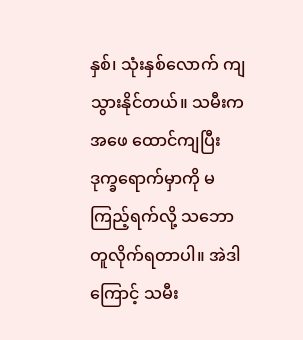နှစ်၊ သုံးနှစ်လောက် ကျသွားနိုင်တယ်။ သမီးက အဖေ ထောင်ကျပြီး ဒုက္ခရောက်မှာကို မကြည့်ရက်လို့ သဘောတူလိုက်ရတာပါ။ အဲဒါကြောင့် သမီး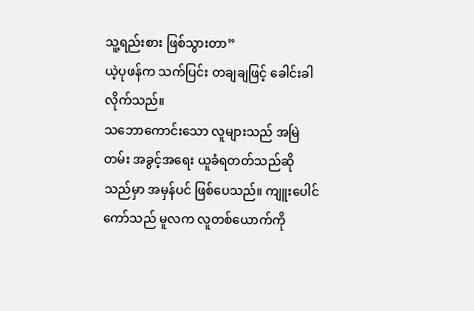သူ့ရည်းစား ဖြစ်သွားတာ”
ယဲ့ပုဖန်က သက်ပြင်း တချချဖြင့် ခေါင်းခါလိုက်သည်။
သဘောကောင်းသော လူများသည် အမြဲတမ်း အခွင့်အရေး ယူခံရတတ်သည်ဆိုသည်မှာ အမှန်ပင် ဖြစ်ပေသည်။ ကျူးပေါင်ကော်သည် မူလက လူတစ်ယောက်ကို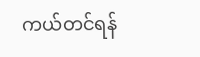ကယ်တင်ရန်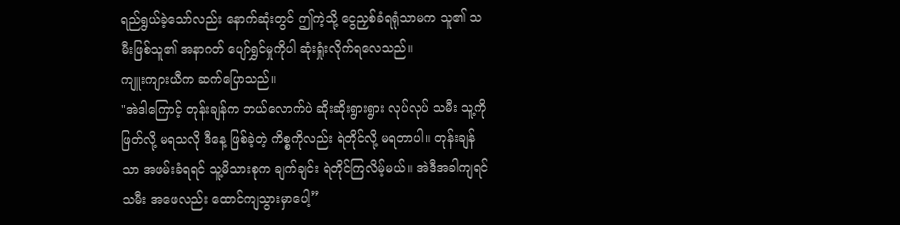ရည်ရွယ်ခဲ့သော်လည်း နောက်ဆုံးတွင် ဤကဲ့သို့ ငွေညှစ်ခံရရုံသာမက သူ၏ သမီးဖြစ်သူ၏ အနာဂတ် ပျော်ရွှင်မှုကိုပါ ဆုံးရှုံးလိုက်ရလေသည်။
ကျူးကျားယီက ဆက်ပြောသည်။
"အဲဒါကြောင့် တုန်းချန်က ဘယ်လောက်ပဲ ဆိုးဆိုးရွားရွား လုပ်လုပ် သမီး သူ့ကို ဖြတ်လို့ မရသလို ဒီနေ့ ဖြစ်ခဲ့တဲ့ ကိစ္စကိုလည်း ရဲတိုင်လို့ မရတာပါ။ တုန်းချန်သာ အဖမ်းခံရရင် သူ့မိသားစုက ချက်ချင်း ရဲတိုင်ကြလိမ့်မယ်။ အဲဒီအခါကျရင် သမီး အဖေလည်း ထောင်ကျသွားမှာပေါ့”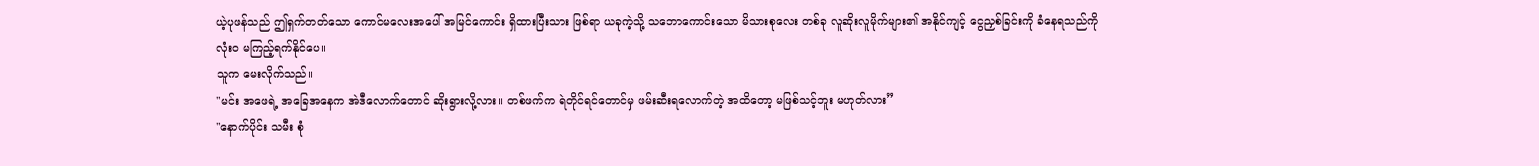ယဲ့ပုဖန်သည် ဤရှက်တတ်သော ကောင်မလေးအပေါ် အမြင်ကောင်း ရှိထားပြီးသား ဖြစ်ရာ ယခုကဲ့သို့ သဘောကောင်းသော မိသားစုလေး တစ်ခု လူဆိုးလူမိုက်များ၏ အနိုင်ကျင့် ငွေညှစ်ခြင်းကို ခံနေရသည်ကို လုံးဝ မကြည့်ရက်နိုင်ပေ။
သူက မေးလိုက်သည်။
"မင်း အဖေရဲ့ အခြေအနေက အဲဒီလောက်တောင် ဆိုးရွားလို့လား။ တစ်ဖက်က ရဲတိုင်ရင်တောင်မှ ဖမ်းဆီးရလောက်တဲ့ အထိတော့ မဖြစ်သင့်ဘူး မဟုတ်လား”
"နောက်ပိုင်း သမီး စုံ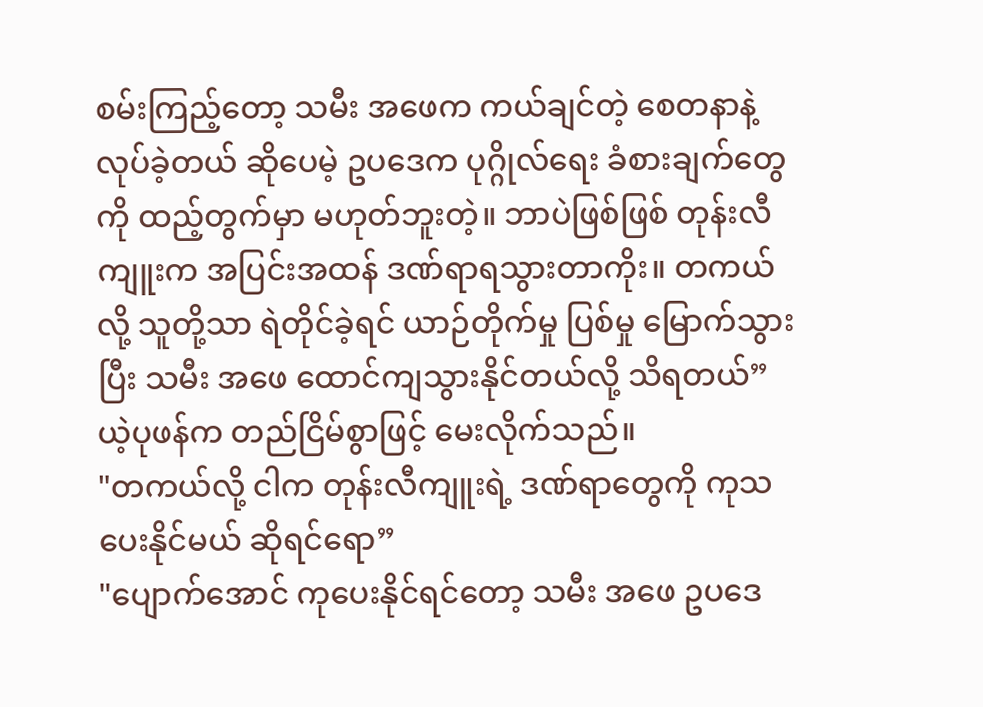စမ်းကြည့်တော့ သမီး အဖေက ကယ်ချင်တဲ့ စေတနာနဲ့ လုပ်ခဲ့တယ် ဆိုပေမဲ့ ဥပဒေက ပုဂ္ဂိုလ်ရေး ခံစားချက်တွေကို ထည့်တွက်မှာ မဟုတ်ဘူးတဲ့။ ဘာပဲဖြစ်ဖြစ် တုန်းလီကျူးက အပြင်းအထန် ဒဏ်ရာရသွားတာကိုး။ တကယ်လို့ သူတို့သာ ရဲတိုင်ခဲ့ရင် ယာဉ်တိုက်မှု ပြစ်မှု မြောက်သွားပြီး သမီး အဖေ ထောင်ကျသွားနိုင်တယ်လို့ သိရတယ်”
ယဲ့ပုဖန်က တည်ငြိမ်စွာဖြင့် မေးလိုက်သည်။
"တကယ်လို့ ငါက တုန်းလီကျူးရဲ့ ဒဏ်ရာတွေကို ကုသပေးနိုင်မယ် ဆိုရင်ရော”
"ပျောက်အောင် ကုပေးနိုင်ရင်တော့ သမီး အဖေ ဥပဒေ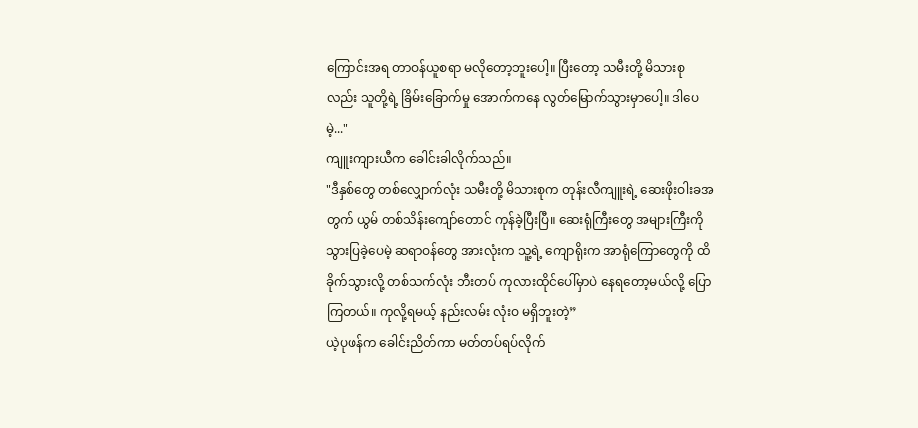ကြောင်းအရ တာဝန်ယူစရာ မလိုတော့ဘူးပေါ့။ ပြီးတော့ သမီးတို့ မိသားစုလည်း သူတို့ရဲ့ ခြိမ်းခြောက်မှု အောက်ကနေ လွတ်မြောက်သွားမှာပေါ့။ ဒါပေမဲ့..."
ကျူးကျားယီက ခေါင်းခါလိုက်သည်။
"ဒီနှစ်တွေ တစ်လျှောက်လုံး သမီးတို့ မိသားစုက တုန်းလီကျူးရဲ့ ဆေးဖိုးဝါးခအတွက် ယွမ် တစ်သိန်းကျော်တောင် ကုန်ခဲ့ပြီးပြီ။ ဆေးရုံကြီးတွေ အများကြီးကို သွားပြခဲ့ပေမဲ့ ဆရာဝန်တွေ အားလုံးက သူ့ရဲ့ ကျောရိုးက အာရုံကြောတွေကို ထိခိုက်သွားလို့ တစ်သက်လုံး ဘီးတပ် ကုလားထိုင်ပေါ်မှာပဲ နေရတော့မယ်လို့ ပြောကြတယ်။ ကုလို့ရမယ့် နည်းလမ်း လုံးဝ မရှိဘူးတဲ့”
ယဲ့ပုဖန်က ခေါင်းညိတ်ကာ မတ်တပ်ရပ်လိုက်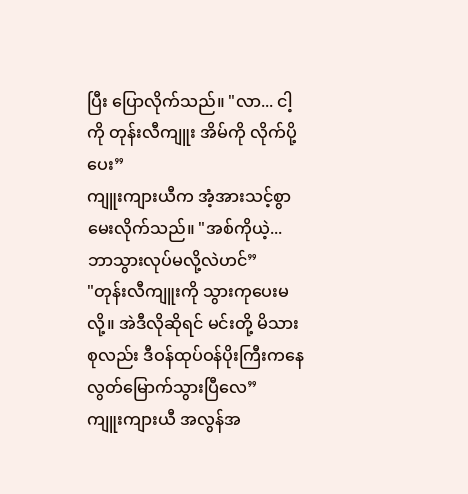ပြီး ပြောလိုက်သည်။ "လာ... ငါ့ကို တုန်းလီကျူး အိမ်ကို လိုက်ပို့ပေး”
ကျူးကျားယီက အံ့အားသင့်စွာ မေးလိုက်သည်။ "အစ်ကိုယဲ့... ဘာသွားလုပ်မလို့လဲဟင်”
"တုန်းလီကျူးကို သွားကုပေးမလို့။ အဲဒီလိုဆိုရင် မင်းတို့ မိသားစုလည်း ဒီဝန်ထုပ်ဝန်ပိုးကြီးကနေ လွတ်မြောက်သွားပြီလေ”
ကျူးကျားယီ အလွန်အ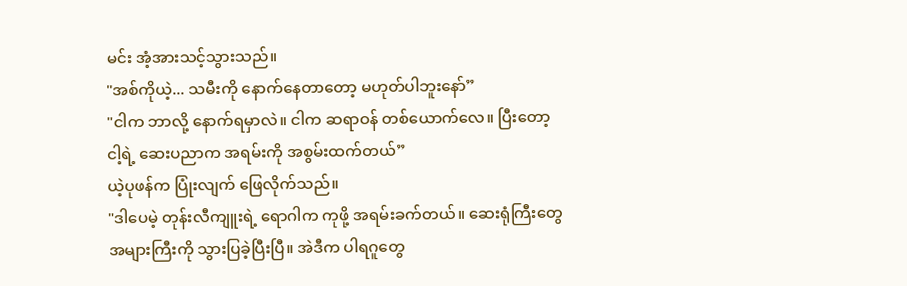မင်း အံ့အားသင့်သွားသည်။
"အစ်ကိုယဲ့... သမီးကို နောက်နေတာတော့ မဟုတ်ပါဘူးနော်”
"ငါက ဘာလို့ နောက်ရမှာလဲ။ ငါက ဆရာဝန် တစ်ယောက်လေ။ ပြီးတော့ ငါ့ရဲ့ ဆေးပညာက အရမ်းကို အစွမ်းထက်တယ်”
ယဲ့ပုဖန်က ပြုံးလျက် ဖြေလိုက်သည်။
"ဒါပေမဲ့ တုန်းလီကျူးရဲ့ ရောဂါက ကုဖို့ အရမ်းခက်တယ်။ ဆေးရုံကြီးတွေ အများကြီးကို သွားပြခဲ့ပြီးပြီ။ အဲဒီက ပါရဂူတွေ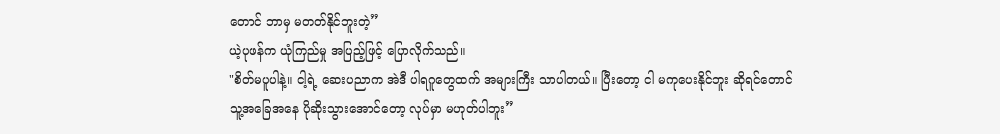တောင် ဘာမှ မတတ်နိုင်ဘူးတဲ့”
ယဲ့ပုဖန်က ယုံကြည်မှု အပြည့်ဖြင့် ပြောလိုက်သည်။
"စိတ်မပူပါနဲ့။ ငါ့ရဲ့ ဆေးပညာက အဲဒီ ပါရဂူတွေထက် အများကြီး သာပါတယ်။ ပြီးတော့ ငါ မကုပေးနိုင်ဘူး ဆိုရင်တောင် သူ့အခြေအနေ ပိုဆိုးသွားအောင်တော့ လုပ်မှာ မဟုတ်ပါဘူး”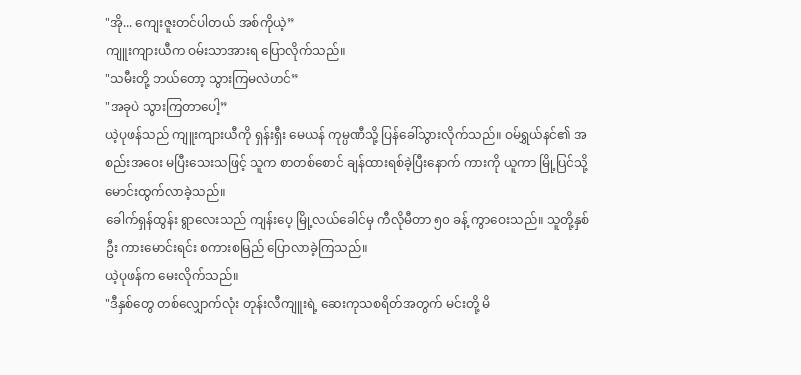"အို... ကျေးဇူးတင်ပါတယ် အစ်ကိုယဲ့”
ကျူးကျားယီက ဝမ်းသာအားရ ပြောလိုက်သည်။
"သမီးတို့ ဘယ်တော့ သွားကြမလဲဟင်”
"အခုပဲ သွားကြတာပေါ့”
ယဲ့ပုဖန်သည် ကျူးကျားယီကို ရှန်းရှီး မေယန် ကုမ္ပဏီသို့ ပြန်ခေါ်သွားလိုက်သည်။ ဝမ်ရွှယ်နင်၏ အစည်းအဝေး မပြီးသေးသဖြင့် သူက စာတစ်စောင် ချန်ထားရစ်ခဲ့ပြီးနောက် ကားကို ယူကာ မြို့ပြင်သို့ မောင်းထွက်လာခဲ့သည်။
ခေါက်ရှန်ထွန်း ရွာလေးသည် ကျန်းပေ့ မြို့လယ်ခေါင်မှ ကီလိုမီတာ ၅၀ ခန့် ကွာဝေးသည်။ သူတို့နှစ်ဦး ကားမောင်းရင်း စကားစမြည် ပြောလာခဲ့ကြသည်။
ယဲ့ပုဖန်က မေးလိုက်သည်။
"ဒီနှစ်တွေ တစ်လျှောက်လုံး တုန်းလီကျူးရဲ့ ဆေးကုသစရိတ်အတွက် မင်းတို့ မိ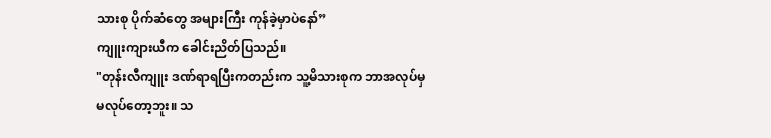သားစု ပိုက်ဆံတွေ အများကြီး ကုန်ခဲ့မှာပဲနော်”
ကျူးကျားယီက ခေါင်းညိတ်ပြသည်။
"တုန်းလီကျူး ဒဏ်ရာရပြီးကတည်းက သူ့မိသားစုက ဘာအလုပ်မှ မလုပ်တော့ဘူး။ သ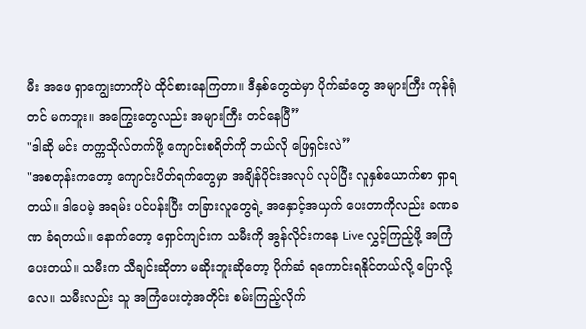မီး အဖေ ရှာကျွေးတာကိုပဲ ထိုင်စားနေကြတာ။ ဒီနှစ်တွေထဲမှာ ပိုက်ဆံတွေ အများကြီး ကုန်ရုံတင် မကဘူး။ အကြွေးတွေလည်း အများကြီး တင်နေပြီ”
"ဒါဆို မင်း တက္ကသိုလ်တက်ဖို့ ကျောင်းစရိတ်ကို ဘယ်လို ဖြေရှင်းလဲ”
"အစတုန်းကတော့ ကျောင်းပိတ်ရက်တွေမှာ အချိန်ပိုင်းအလုပ် လုပ်ပြီး လူနှစ်ယောက်စာ ရှာရတယ်။ ဒါပေမဲ့ အရမ်း ပင်ပန်းပြီး တခြားလူတွေရဲ့ အနှောင့်အယှက် ပေးတာကိုလည်း ခဏခဏ ခံရတယ်။ နောက်တော့ ရှောင်ကျင်းက သမီးကို အွန်လိုင်းကနေ Live လွှင့်ကြည့်ဖို့ အကြံပေးတယ်။ သမီးက သီချင်းဆိုတာ မဆိုးဘူးဆိုတော့ ပိုက်ဆံ ရကောင်းရနိုင်တယ်လို့ ပြောလို့လေ။ သမီးလည်း သူ အကြံပေးတဲ့အတိုင်း စမ်းကြည့်လိုက်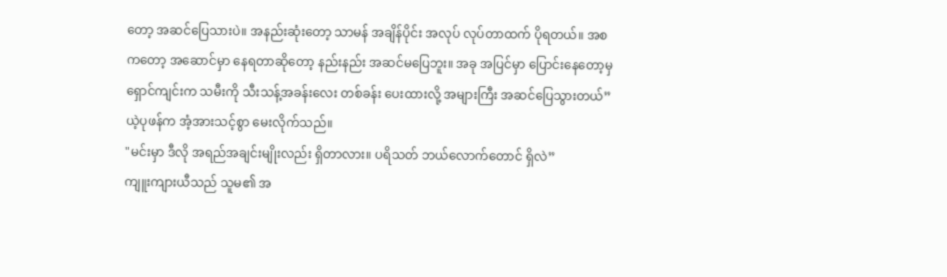တော့ အဆင်ပြေသားပဲ။ အနည်းဆုံးတော့ သာမန် အချိန်ပိုင်း အလုပ် လုပ်တာထက် ပိုရတယ်။ အစကတော့ အဆောင်မှာ နေရတာဆိုတော့ နည်းနည်း အဆင်မပြေဘူး။ အခု အပြင်မှာ ပြောင်းနေတော့မှ ရှောင်ကျင်းက သမီးကို သီးသန့်အခန်းလေး တစ်ခန်း ပေးထားလို့ အများကြီး အဆင်ပြေသွားတယ်”
ယဲ့ပုဖန်က အံ့အားသင့်စွာ မေးလိုက်သည်။
"မင်းမှာ ဒီလို အရည်အချင်းမျိုးလည်း ရှိတာလား။ ပရိသတ် ဘယ်လောက်တောင် ရှိလဲ”
ကျူးကျားယီသည် သူမ၏ အ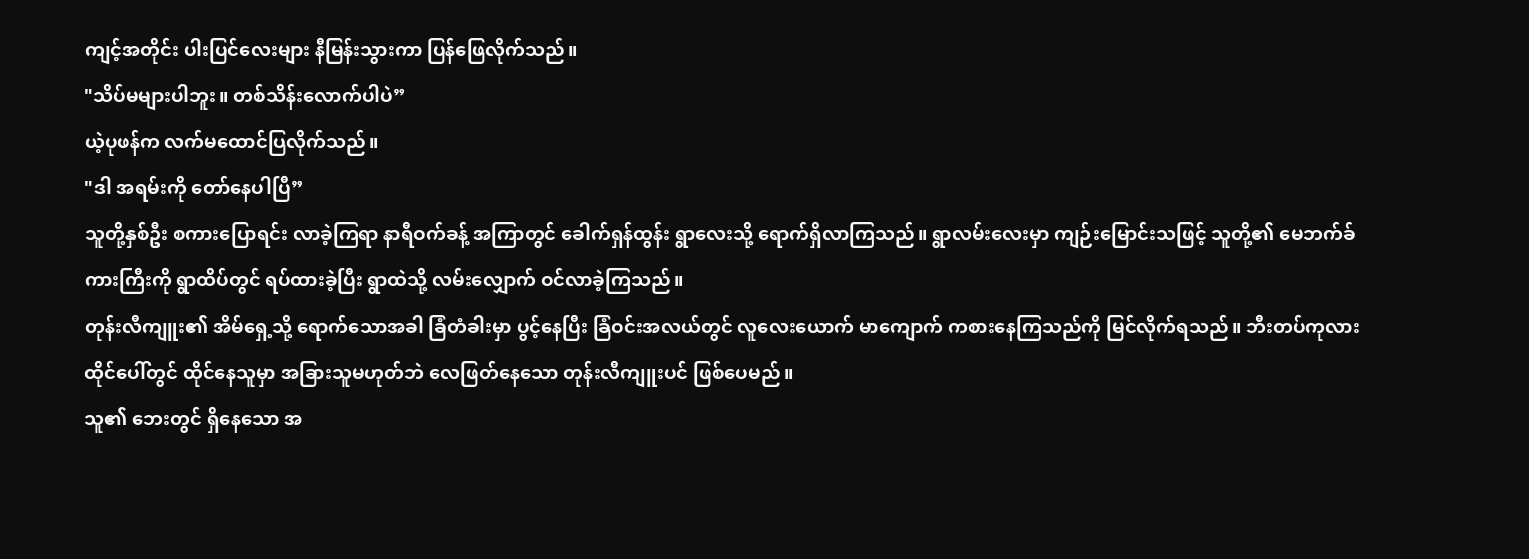ကျင့်အတိုင်း ပါးပြင်လေးများ နီမြန်းသွားကာ ပြန်ဖြေလိုက်သည်။
"သိပ်မများပါဘူး။ တစ်သိန်းလောက်ပါပဲ”
ယဲ့ပုဖန်က လက်မထောင်ပြလိုက်သည်။
"ဒါ အရမ်းကို တော်နေပါပြီ”
သူတို့နှစ်ဦး စကားပြောရင်း လာခဲ့ကြရာ နာရီဝက်ခန့် အကြာတွင် ခေါက်ရှန်ထွန်း ရွာလေးသို့ ရောက်ရှိလာကြသည်။ ရွာလမ်းလေးမှာ ကျဉ်းမြောင်းသဖြင့် သူတို့၏ မေဘက်ခ် ကားကြီးကို ရွာထိပ်တွင် ရပ်ထားခဲ့ပြီး ရွာထဲသို့ လမ်းလျှောက် ဝင်လာခဲ့ကြသည်။
တုန်းလီကျူး၏ အိမ်ရှေ့သို့ ရောက်သောအခါ ခြံတံခါးမှာ ပွင့်နေပြီး ခြံဝင်းအလယ်တွင် လူလေးယောက် မာကျောက် ကစားနေကြသည်ကို မြင်လိုက်ရသည်။ ဘီးတပ်ကုလားထိုင်ပေါ်တွင် ထိုင်နေသူမှာ အခြားသူမဟုတ်ဘဲ လေဖြတ်နေသော တုန်းလီကျူးပင် ဖြစ်ပေမည်။
သူ၏ ဘေးတွင် ရှိနေသော အ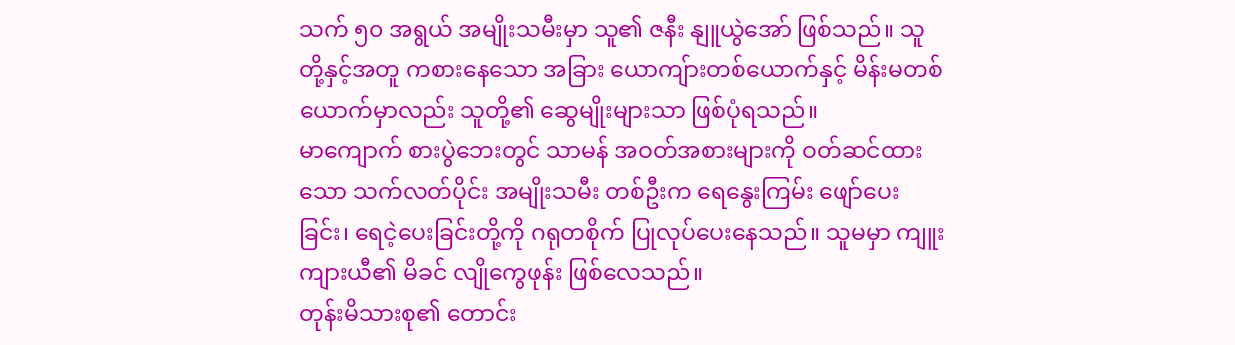သက် ၅၀ အရွယ် အမျိုးသမီးမှာ သူ၏ ဇနီး နျူယွဲအော် ဖြစ်သည်။ သူတို့နှင့်အတူ ကစားနေသော အခြား ယောကျ်ားတစ်ယောက်နှင့် မိန်းမတစ်ယောက်မှာလည်း သူတို့၏ ဆွေမျိုးများသာ ဖြစ်ပုံရသည်။
မာကျောက် စားပွဲဘေးတွင် သာမန် အဝတ်အစားများကို ဝတ်ဆင်ထားသော သက်လတ်ပိုင်း အမျိုးသမီး တစ်ဦးက ရေနွေးကြမ်း ဖျော်ပေးခြင်း၊ ရေငဲ့ပေးခြင်းတို့ကို ဂရုတစိုက် ပြုလုပ်ပေးနေသည်။ သူမမှာ ကျူးကျားယီ၏ မိခင် လျိုကွေဖုန်း ဖြစ်လေသည်။
တုန်းမိသားစု၏ တောင်း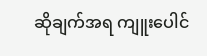ဆိုချက်အရ ကျူးပေါင်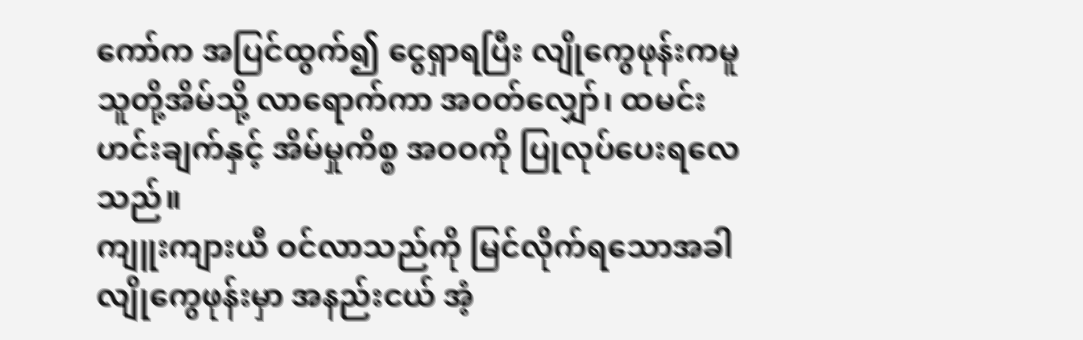ကော်က အပြင်ထွက်၍ ငွေရှာရပြီး လျိုကွေဖုန်းကမူ သူတို့အိမ်သို့ လာရောက်ကာ အဝတ်လျှော်၊ ထမင်းဟင်းချက်နှင့် အိမ်မှုကိစ္စ အဝဝကို ပြုလုပ်ပေးရလေသည်။
ကျူးကျားယီ ဝင်လာသည်ကို မြင်လိုက်ရသောအခါ လျိုကွေဖုန်းမှာ အနည်းငယ် အံ့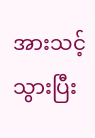အားသင့်သွားပြီး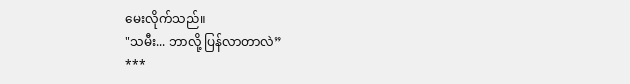မေးလိုက်သည်။
"သမီး... ဘာလို့ ပြန်လာတာလဲ”
***